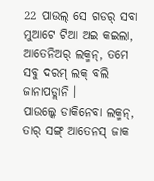22 ପାଉଲ୍ ସେ ଗଡର୍ ସବା ମୁଆଟେ ଟିଆ ଅଇ କଇଲା, ଆତେନିଅର୍ ଲକ୍ମନ୍, ତମେ ସବୁ ଦରମ୍ ଲକ୍ ବଲି ଜାନାପଡ୍ଲାନି ।
ପାଉଲ୍କେ ଡାକିନେବା ଲକ୍ମନ୍, ତାର୍ ସଙ୍ଗ୍ ଆତେନସ୍ ଜାକ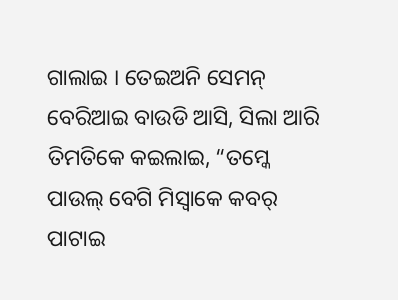ଗାଲାଇ । ତେଇଅନି ସେମନ୍ ବେରିଆଇ ବାଉଡି ଆସି, ସିଲା ଆରି ତିମତିକେ କଇଲାଇ, “ତମ୍କେ ପାଉଲ୍ ବେଗି ମିସ୍ବାକେ କବର୍ ପାଟାଇ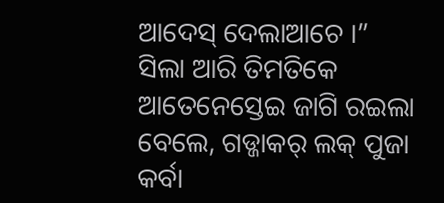ଆଦେସ୍ ଦେଲାଆଚେ ।”
ସିଲା ଆରି ତିମତିକେ ଆତେନେସ୍ତେଇ ଜାଗି ରଇଲା ବେଲେ, ଗଡ୍ଜାକର୍ ଲକ୍ ପୁଜା କର୍ବା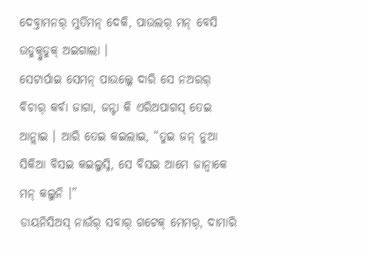ଦେବ୍ତାମନର୍ ମୁର୍ତିମନ୍ ଦେକି, ପାଉଲର୍ ମନ୍ ବେସି ଉଡୁକ୍ଦୁଡୁକ୍ ଅଇଗାଲା ।
ସେଟାର୍ପାଇ ସେମନ୍ ପାଉଲ୍କେ ଦାରି ସେ ନଅରର୍ ବିଚାର୍ କର୍ବା ଜାଗା, ଜନ୍ଟା କି ଏରିଅପାଗସ୍ ତେଇ ଆନ୍ଲାଇ । ଆରି ତେଇ କଇଲାଇ, “ତୁଇ ଜନ୍ ନୁଆ ସିକିଆ ବିସଇ କଇଲୁସ୍ନି, ସେ ବିସଇ ଆମେ ଜାନ୍ବାକେ ମନ୍ କଲୁନି ।”
ଡାୟନିସିଅସ୍ ନାଉଁର୍ ସବାର୍ ଗଟେକ୍ ମେମର୍, ଦାମାରି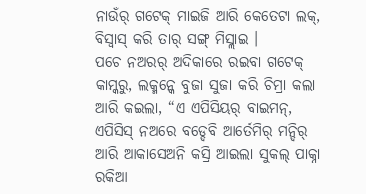ନାଉଁର୍ ଗଟେକ୍ ମାଇଜି ଆରି କେତେଟା ଲକ୍, ବିସ୍ବାସ୍ କରି ତାର୍ ସଙ୍ଗ୍ ମିସ୍ଲାଇ ।
ପଚେ ନଅରର୍ ଅଦିକାରେ ରଇବା ଗଟେକ୍ କାମ୍କରୁ, ଲକ୍ମନ୍କେ ବୁଜା ସୁଜା କରି ଚିମ୍ରା କଲା ଆରି କଇଲା, “ଏ ଏପିସିୟର୍ ବାଇମନ୍, ଏପିସିସ୍ ନଅରେ ବଡ୍ଦେବି ଆର୍ତେମିର୍ ମନ୍ଦିର୍ ଆରି ଆକାସେଅନି କସ୍ରି ଆଇଲା ସୁକଲ୍ ପାକ୍ନା ରକିଆ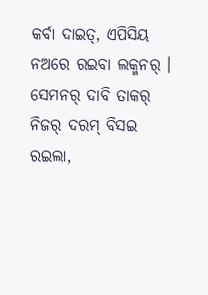କର୍ବା ଦାଇତ୍, ଏପିସିୟ ନଅରେ ରଇବା ଲକ୍ମନର୍ ।
ସେମନର୍ ଦାବି ତାକର୍ ନିଜର୍ ଦରମ୍ ବିସଇ ରଇଲା,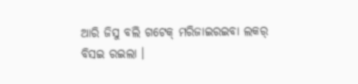ଆରି ଜିସୁ ବଲି ଗଟେକ୍ ମରିଜାଇରଇବା ଲକର୍ ବିସଇ ରଇଲା ।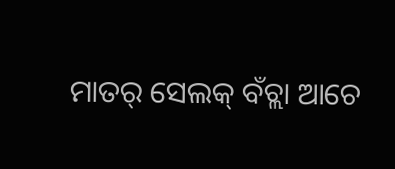ମାତର୍ ସେଲକ୍ ବଁଚ୍ଲା ଆଚେ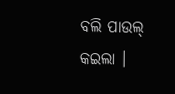ବଲି ପାଉଲ୍ କଇଲା ।